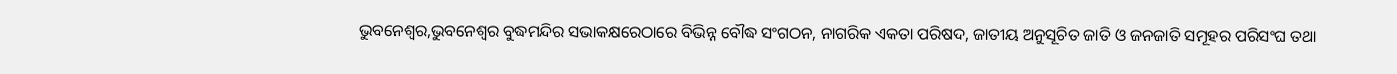ଭୁବନେଶ୍ୱର,ଭୁବନେଶ୍ବର ବୁଦ୍ଧମନ୍ଦିର ସଭାକକ୍ଷରେଠାରେ ବିଭିନ୍ନ ବୌଦ୍ଧ ସଂଗଠନ, ନାଗରିକ ଏକତା ପରିଷଦ, ଜାତୀୟ ଅନୁସୂଚିତ ଜାତି ଓ ଜନଜାତି ସମୂହର ପରିସଂଘ ତଥା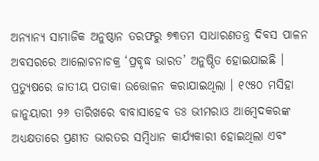ଅନ୍ୟାନ୍ୟ ସାମାଜିକ ଅନୁଷ୍ଠାନ ତରଫରୁ ୭୩ତମ ସାଧାରଣତନ୍ତ୍ର ଦିବସ ପାଳନ ଅବସରରେ ଆଲୋଚନାଚକ୍ର ‘ପ୍ରବୃଦ୍ଧ ଭାରତ’ ଅନୁଷ୍ଠିତ ହୋଇଯାଇଛି । ପ୍ରତ୍ୟୁଷରେ ଜାତୀୟ ପତାକା ଉତ୍ତୋଳନ କରାଯାଇଥିଲା । ୧୯୫୦ ମସିହା ଜାନୁୟାରୀ ୨୬ ତାରିଖରେ ବାବାସାହେବ ଡଃ ଭୀମରାଓ ଆମ୍ବେଦକରଙ୍କ ଅଧ୍ୟକ୍ଷତାରେ ପ୍ରଣୀତ ଭାରତର ସମ୍ବିଧାନ କାର୍ଯ୍ୟକାରୀ ହୋଇଥିଲା ଏବଂ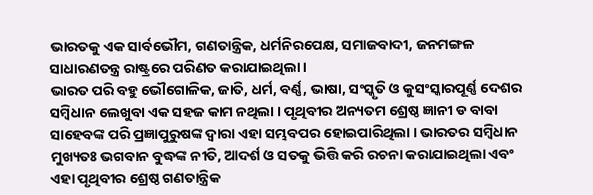ଭାରତକୁ ଏକ ସାର୍ବଭୌମ, ଗଣତାନ୍ତ୍ରିକ, ଧର୍ମନିରପେକ୍ଷ, ସମାଜବାଦୀ, ଜନମଙ୍ଗଳ ସାଧାରଣତନ୍ତ୍ର ରାଷ୍ଟ୍ରରେ ପରିଣତ କରାଯାଇଥିଲା ।
ଭାରତ ପରି ବହୁ ଭୌଗୋଳିକ, ଜାତି, ଧର୍ମ, ବର୍ଣ୍ଣ, ଭାଷା, ସଂସ୍କୃତି ଓ କୁସଂସ୍କାରପୂର୍ଣ୍ଣ ଦେଶର ସମ୍ବିଧାନ ଲେଖୁବା ଏକ ସହଜ କାମ ନଥିଲା । ପୃଥିବୀର ଅନ୍ୟତମ ଶ୍ରେଷ୍ଠ ଜ୍ଞାନୀ ଡ ବାବା ସାହେବଙ୍କ ପରି ପ୍ରଜ୍ଞାପୁରୁଷଙ୍କ ଦ୍ଵାରା ଏହା ସମ୍ଭବପର ହୋଇପାରିଥିଲା । ଭାରତର ସମ୍ବିଧାନ ମୁଖ୍ୟତଃ ଭଗବାନ ବୁଦ୍ଧଙ୍କ ନୀତି, ଆଦର୍ଶ ଓ ସତକୁ ଭିତ୍ତି କରି ରଚନା କରାଯାଇଥିଲା ଏବଂ ଏହା ପୃଥିବୀର ଶ୍ରେଷ୍ଠ ଗଣତାନ୍ତ୍ରିକ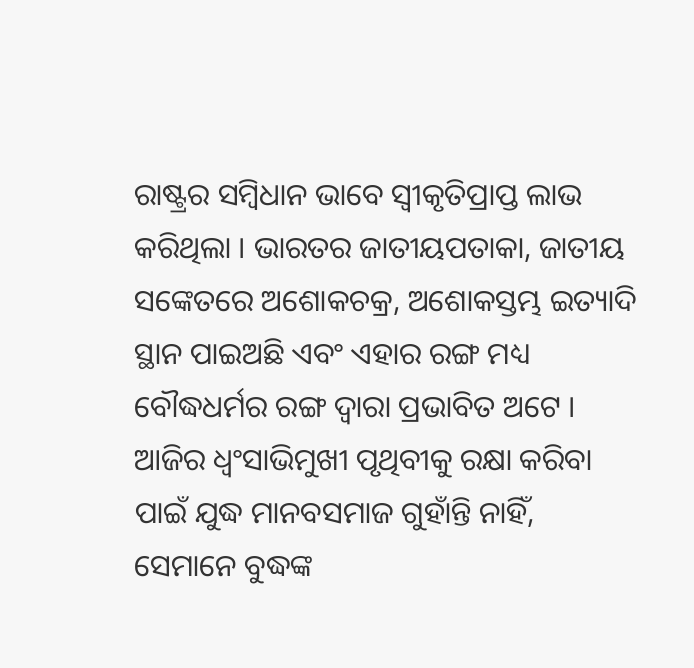ରାଷ୍ଟ୍ରର ସମ୍ବିଧାନ ଭାବେ ସ୍ୱୀକୃତିପ୍ରାପ୍ତ ଲାଭ କରିଥିଲା । ଭାରତର ଜାତୀୟପତାକା, ଜାତୀୟ ସଙ୍କେତରେ ଅଶୋକଚକ୍ର, ଅଶୋକସ୍ତମ୍ଭ ଇତ୍ୟାଦି ସ୍ଥାନ ପାଇଅଛି ଏବଂ ଏହାର ରଙ୍ଗ ମଧ୍ୟ ବୌଦ୍ଧଧର୍ମର ରଙ୍ଗ ଦ୍ଵାରା ପ୍ରଭାବିତ ଅଟେ ।
ଆଜିର ଧ୍ୱଂସାଭିମୁଖୀ ପୃଥିବୀକୁ ରକ୍ଷା କରିବା ପାଇଁ ଯୁଦ୍ଧ ମାନବସମାଜ ଗୁହାଁନ୍ତି ନାହିଁ, ସେମାନେ ବୁଦ୍ଧଙ୍କ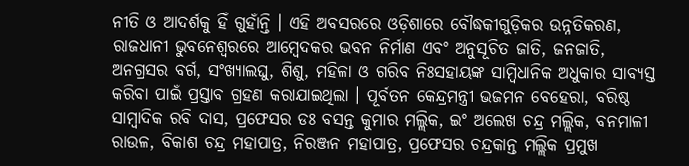ନୀତି ଓ ଆଦର୍ଶକୁ ହିଁ ଗୁହାଁନ୍ତି । ଏହି ଅବସରରେ ଓଡ଼ିଶାରେ ବୌଦ୍ଧକୀଗୁଡ଼ିକର ଉନ୍ନତିକରଣ, ରାଜଧାନୀ ଭୁବନେଶ୍ବରରେ ଆମ୍ବେଦକର ଭବନ ନିର୍ମାଣ ଏବଂ ଅନୁସୂଚିତ ଜାତି, ଜନଜାତି, ଅନଗ୍ରସର ବର୍ଗ, ସଂଖ୍ୟାଲଘୁ, ଶିଶୁ, ମହିଳା ଓ ଗରିବ ନିଃସହାୟଙ୍କ ସାମ୍ବିଧାନିକ ଅଧୁକାର ସାବ୍ୟସ୍ତ କରିବା ପାଇଁ ପ୍ରସ୍ତାବ ଗ୍ରହଣ କରାଯାଇଥିଲା । ପୂର୍ବତନ କେନ୍ଦ୍ରମନ୍ତ୍ରୀ ଭଜମନ ବେହେରା, ବରିଷ୍ଠ ସାମ୍ବାଦିକ ରବି ଦାସ, ପ୍ରଫେସର ଡଃ ବସନ୍ତ କୁମାର ମଲ୍ଲିକ, ଇଂ ଅଲେଖ ଚନ୍ଦ୍ର ମଲ୍ଲିକ, ବନମାଳୀ ରାଉଳ, ବିକାଶ ଚନ୍ଦ୍ର ମହାପାତ୍ର, ନିରଞ୍ଜନ ମହାପାତ୍ର, ପ୍ରଫେସର ଚନ୍ଦ୍ରକାନ୍ତ ମଲ୍ଲିକ ପ୍ରମୁଖ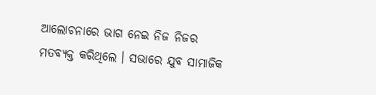ଆଲୋଚନାରେ ଭାଗ ନେଇ ନିଜ ନିଜର ମତବ୍ୟକ୍ତ କରିଥିଲେ । ସଭାରେ ଯୁବ ସାମାଜିକ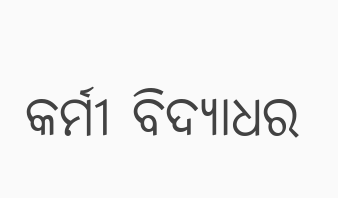କର୍ମୀ ବିଦ୍ୟାଧର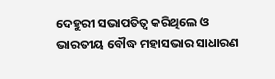ଦେହୁରୀ ସଭାପତିତ୍ବ କରିଥିଲେ ଓ ଭାରତୀୟ ବୌଦ୍ଧ ମହାସଭାର ସାଧାରଣ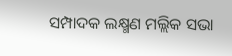ସମ୍ପାଦକ ଲକ୍ଷ୍ମଣ ମଲ୍ଲିକ ସଭା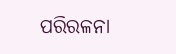ପରିରଳନା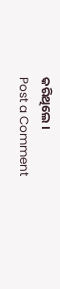କରିଥିଲେ ।
Post a Comment